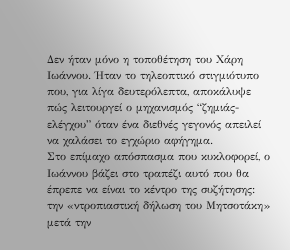Δεν ήταν μόνο η τοποθέτηση του Χάρη Ιωάννου. Ήταν το τηλεοπτικό στιγμιότυπο που, για λίγα δευτερόλεπτα, αποκάλυψε πώς λειτουργεί ο μηχανισμός “ζημιάς-ελέγχου” όταν ένα διεθνές γεγονός απειλεί να χαλάσει το εγχώριο αφήγημα.
Στο επίμαχο απόσπασμα που κυκλοφορεί, ο Ιωάννου βάζει στο τραπέζι αυτό που θα έπρεπε να είναι το κέντρο της συζήτησης: την «ντροπιαστική δήλωση του Μητσοτάκη» μετά την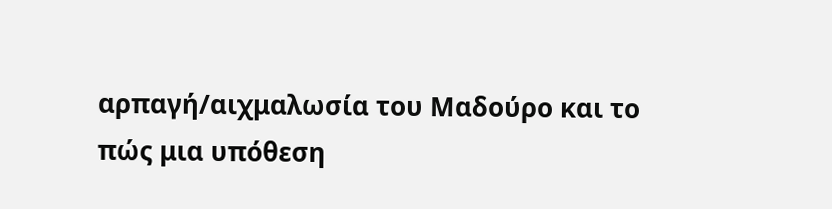αρπαγή/αιχμαλωσία του Μαδούρο και το πώς μια υπόθεση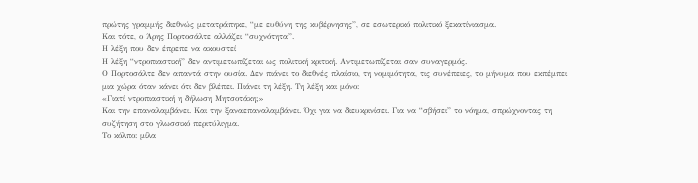πρώτης γραμμής διεθνώς μετατράπηκε, “με ευθύνη της κυβέρνησης”, σε εσωτερικό πολιτικό ξεκατίνιασμα.
Και τότε, ο Άρης Πορτοσάλτε αλλάζει “συχνότητα”.
Η λέξη που δεν έπρεπε να ακουστεί
Η λέξη “ντροπιαστική” δεν αντιμετωπίζεται ως πολιτική κριτική. Αντιμετωπίζεται σαν συναγερμός.
Ο Πορτοσάλτε δεν απαντά στην ουσία. Δεν πιάνει το διεθνές πλαίσιο, τη νομιμότητα, τις συνέπειες, το μήνυμα που εκπέμπει μια χώρα όταν κάνει ότι δεν βλέπει. Πιάνει τη λέξη. Τη λέξη και μόνο:
«Γιατί ντροπιαστική η δήλωση Μητσοτάκη;»
Και την επαναλαμβάνει. Και την ξαναεπαναλαμβάνει. Όχι για να διευκρινίσει. Για να “σβήσει” το νόημα, σπρώχνοντας τη συζήτηση στο γλωσσικό περιτύλιγμα.
Το κόλπο: μίλα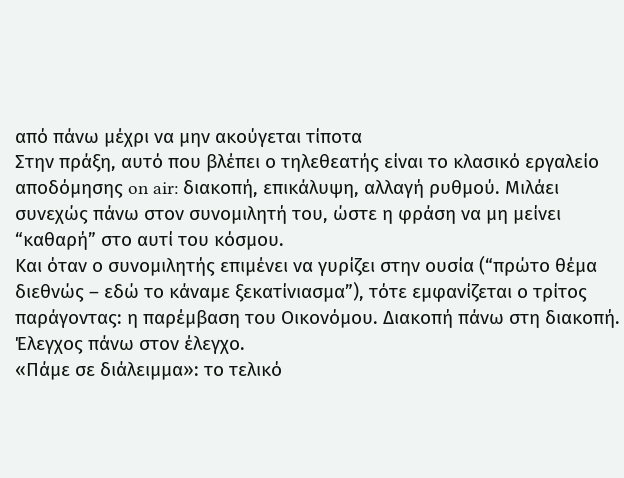από πάνω μέχρι να μην ακούγεται τίποτα
Στην πράξη, αυτό που βλέπει ο τηλεθεατής είναι το κλασικό εργαλείο αποδόμησης on air: διακοπή, επικάλυψη, αλλαγή ρυθμού. Μιλάει συνεχώς πάνω στον συνομιλητή του, ώστε η φράση να μη μείνει “καθαρή” στο αυτί του κόσμου.
Και όταν ο συνομιλητής επιμένει να γυρίζει στην ουσία (“πρώτο θέμα διεθνώς – εδώ το κάναμε ξεκατίνιασμα”), τότε εμφανίζεται ο τρίτος παράγοντας: η παρέμβαση του Οικονόμου. Διακοπή πάνω στη διακοπή. Έλεγχος πάνω στον έλεγχο.
«Πάμε σε διάλειμμα»: το τελικό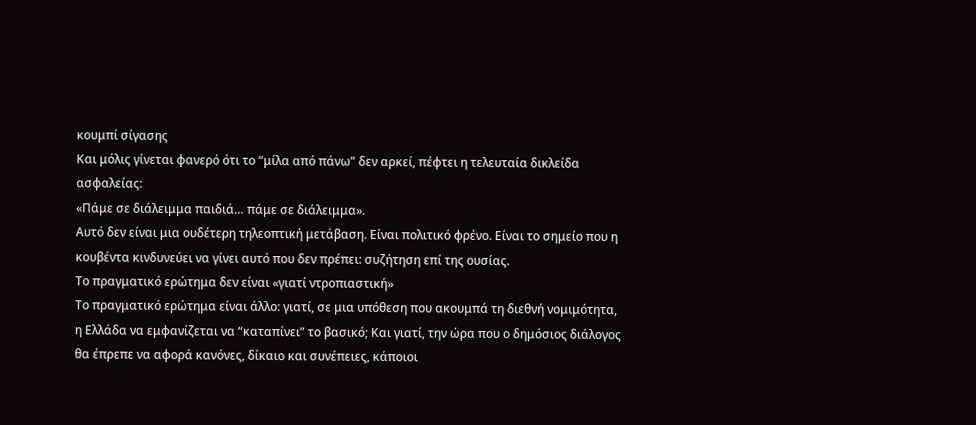κουμπί σίγασης
Και μόλις γίνεται φανερό ότι το “μίλα από πάνω” δεν αρκεί, πέφτει η τελευταία δικλείδα ασφαλείας:
«Πάμε σε διάλειμμα παιδιά… πάμε σε διάλειμμα».
Αυτό δεν είναι μια ουδέτερη τηλεοπτική μετάβαση. Είναι πολιτικό φρένο. Είναι το σημείο που η κουβέντα κινδυνεύει να γίνει αυτό που δεν πρέπει: συζήτηση επί της ουσίας.
Το πραγματικό ερώτημα δεν είναι «γιατί ντροπιαστική»
Το πραγματικό ερώτημα είναι άλλο: γιατί, σε μια υπόθεση που ακουμπά τη διεθνή νομιμότητα, η Ελλάδα να εμφανίζεται να “καταπίνει” το βασικό; Και γιατί, την ώρα που ο δημόσιος διάλογος θα έπρεπε να αφορά κανόνες, δίκαιο και συνέπειες, κάποιοι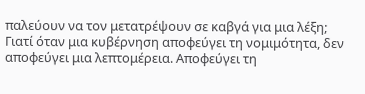παλεύουν να τον μετατρέψουν σε καβγά για μια λέξη;
Γιατί όταν μια κυβέρνηση αποφεύγει τη νομιμότητα, δεν αποφεύγει μια λεπτομέρεια. Αποφεύγει τη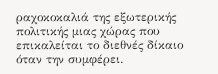ραχοκοκαλιά της εξωτερικής πολιτικής μιας χώρας που επικαλείται το διεθνές δίκαιο όταν την συμφέρει.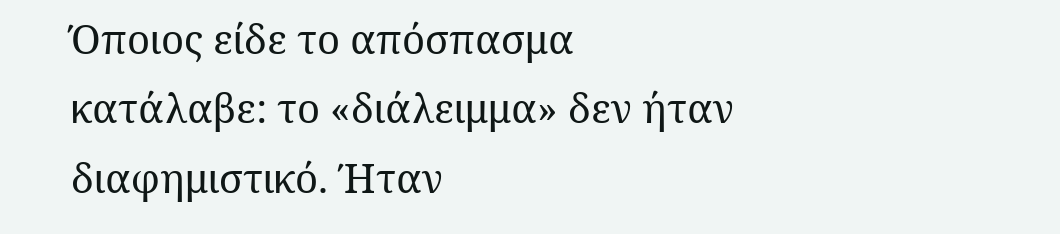Όποιος είδε το απόσπασμα κατάλαβε: το «διάλειμμα» δεν ήταν διαφημιστικό. Ήταν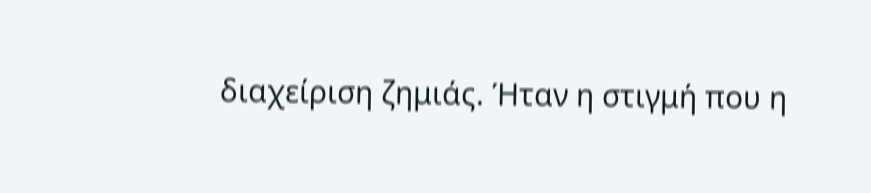διαχείριση ζημιάς. Ήταν η στιγμή που η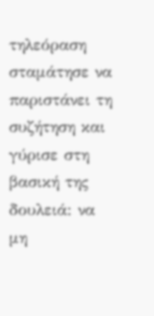τηλεόραση σταμάτησε να παριστάνει τη συζήτηση και γύρισε στη βασική της δουλειά: να μη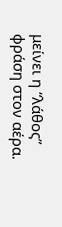μείνει η “λάθος” φράση στον αέρα.